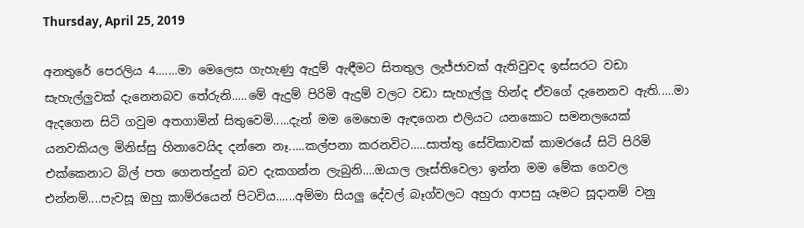Thursday, April 25, 2019

අනතුරේ පෙරලිය 4.......මා මෙලෙස ගැහැණු ඇදුම් ඇඳීමට සිතතුල ලැජ්ජාවක් ඇතිවුවද ඉස්සරට වඩා සැහැල්ලුවක් දැනෙනබව තේරුනි.....මේ ඇදුම් පිරිමි ඇදුම් වලට වඩා සැහැල්ලු හින්ද ඒවගේ දැනෙනව ඇති.....මා ඇදගෙන සිටි ගවුම අතගාමින් සිතුවෙමි.....දැන් මම මෙහෙම ඇඳගෙන එලියට යනකොට සමනලයෙක් යනවකියල මිනිස්සු හිනාවෙයිද දන්නෙ නෑ.....කල්පනා කරනවිට.....සාත්තු සේවිකාවක් කාමරයේ සිටි පිරිමි එක්කෙනාට බිල් පත ගෙනත්දුන් බව දැකගන්න ලැබුනි....ඔයාල ලෑස්තිවෙලා ඉන්න මම මේක ගෙවල එන්නම්....පැවසූ ඔහු කාම්රයෙන් පිටවිය......අම්මා සියලු දේවල් බෑග්වලට අහුරා ආපසු යෑමට සූදානම් වනු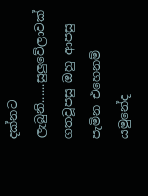දක්නට ලැබුනි......සුලුවේලාවක් ගතවූපසු ඔහු ආපසු පැමින එහෙනම් යමුනේද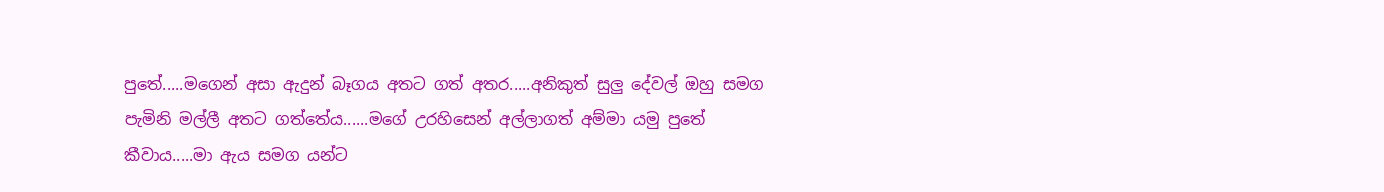පුතේ.....මගෙන් අසා ඇදුන් බෑගය අතට ගත් අතර.....අනිකුත් සුලු දේවල් ඔහු සමග පැමිනි මල්ලී අතට ගත්තේය......මගේ උරහිසෙන් අල්ලාගත් අම්මා යමු පුතේ කීවාය.....මා ඇය සමග යන්ට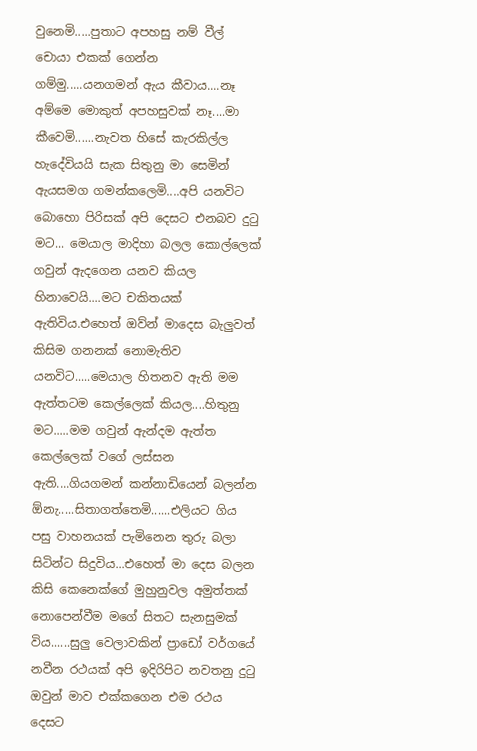වුනෙමි.....පුතාට අපහසු නම් වීල් චොයා එකක් ගෙන්න ගම්මු.....යනගමන් ඇය කීවාය....නෑ අම්මෙ මොකුත් අපහසුවක් නෑ....මා කීවෙමි......නැවත හිසේ කැරකිල්ල හැදේවියයි සැක සිතුනු මා සෙමින් ඇයසමග ගමන්කලෙමි....අපි යනවිට බොහො පිරිසක් අපි දෙසට එනබව දුටු මට... මෙයාල මාදිහා බලල කොල්ලෙක් ගවුන් ඇදගෙන යනව කියල හිනාවෙයි....මට චකිතයක් ඇතිවිය.එහෙත් ඔව්න් මාදෙස බැලුවත් කිසිම ගනනක් නොමැතිව යනවිට.....මෙයාල හිතනව ඇති මම ඇත්තටම කෙල්ලෙක් කියල....හිතුනු මට.....මම ගවුන් ඇන්දම ඇත්ත කෙල්ලෙක් වගේ ලස්සන ඇති....ගියගමන් කන්නාඩියෙන් බලන්න ඕනැ.....සිතාගත්තෙමි......එලියට ගිය පසු වාහනයක් පැමිනෙන තුරු බලා සිටින්ට සිදුවිය...එහෙත් මා දෙස බලන කිසි කෙනෙක්ගේ මුහුනුවල අමුත්තක් නොපෙන්වීම මගේ සිතට සැනසුමක් විය......සුලු වෙලාවකින් ප්‍රාඩෝ වර්ගයේ නවීන රථයක් අපි ඉදිරිපිට නවතනු දුටු ඔවුන් මාව එක්කගෙන එම රථය දෙසට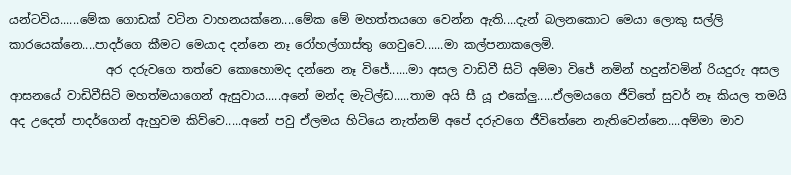යන්ටවිය......මේක ගොඩක් වටින වාහනයක්නෙ....මේක මේ මහත්තයගෙ වෙන්න ඇති....දැන් බලනකොට මෙයා ලොකු සල්ලි කාරයෙක්නෙ....පාදර්ගෙ කීමට මෙයාද දන්නෙ නෑ රෝහල්ගාස්තු ගෙවුවෙ......මා කල්පනාකලෙමි.
                අර දරුවගෙ තත්වෙ කොහොමද දන්නෙ නෑ විජේ......මා අසල වාඩිවී සිටි අම්මා විජේ නමින් හදුන්වමින් රියදුරු අසල ආසනයේ වාඩිවීසිටි මහත්මයාගෙන් ඇසුවාය.....අනේ මන්ද මැටිල්ඩ.....තාම අයි සී යූ එකේලු.....ඒලමයගෙ ජීවිතේ සුවර් නෑ කියල තමයි අද උදෙත් පාදර්ගෙන් ඇහුවම කිව්වෙ.....අනේ පවු ඒලමය හිටියෙ නැත්නම් අපේ දරුවගෙ ජීවිතේනෙ නැතිවෙන්නෙ....අම්මා මාව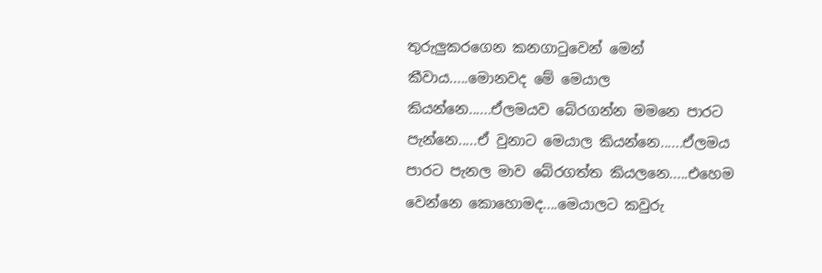තුරුලුකරගෙන කනගාටුවෙන් මෙන් කීවාය.....මොනවද මේ මෙයාල කියන්නෙ......ඒලමයව බේරගන්න මමනෙ පාරට පැන්නෙ.....ඒ වුනාට මෙයාල කියන්නෙ......ඒලමය පාරට පැනල මාව බේරගත්ත කියලනෙ.....එහෙම වෙන්නෙ කොහොමද....මෙයාලට කවුරු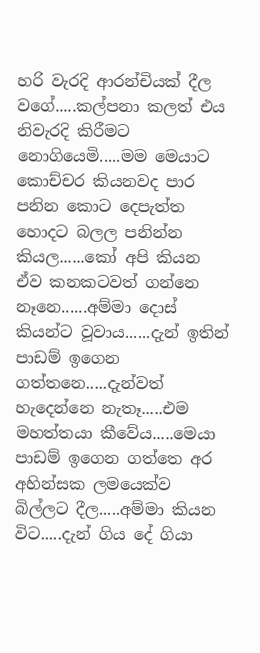හරි වැරදි ආරන්චියක් දීල වගේ.....කල්පනා කලත් එය නිවැරදි කිරීමට නොගියෙමි.....මම මෙයාට කොච්චර කියනවද පාර පනින කොට දෙපැත්ත හොදට බලල පනින්න කියල......කෝ අපි කියන ඒව කනකටවත් ගන්නෙ නෑනෙ......අම්මා දොස් කියන්ට වූවාය......දැන් ඉතින් පාඩම් ඉගෙන ගත්තනෙ.....දැන්වත් හැදෙන්නෙ නැතෑ.....එම මහත්තයා කීවේය.....මෙයා පාඩම් ඉගෙන ගත්තෙ අර අහින්සක ලමයෙක්ව බිල්ලට දීල.....අම්මා කියන විට.....දැන් ගිය දේ ගියා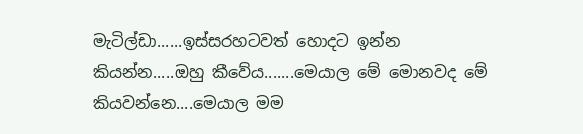මැටිල්ඩා......ඉස්සරහටවත් හොදට ඉන්න කියන්න.....ඔහු කීවේය.......මෙයාල මේ මොනවද මේ කියවන්නෙ....මෙයාල මම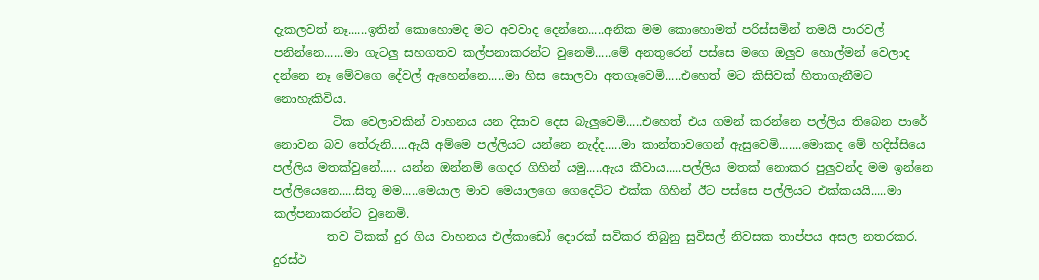දැකලවත් නෑ......ඉතින් කොහොමද මට අවවාද දෙන්නෙ.....අනික මම කොහොමත් පරිස්සමින් තමයි පාරවල් පනින්නෙ......මා ගැටලු සහගතව කල්පනාකරන්ට වුනෙමි.....මේ අනතුරෙන් පස්සෙ මගෙ ඔලුව හොල්මන් වෙලාද දන්නෙ නෑ මේවගෙ දේවල් ඇහෙන්නෙ.....මා හිස සොලවා අතගෑවෙමි.....එහෙත් මට කිසිවක් හිතාගැනීමට නොහැකිවිය.
          ටික වෙලාවකින් වාහනය යන දිසාව දෙස බැලුවෙමි.....එහෙත් එය ගමන් කරන්නෙ පල්ලිය තිබෙන පාරේ නොවන බව තේරුනි.....ඇයි අම්මෙ පල්ලියට යන්නෙ නැද්ද.....මා කාන්තාවගෙන් ඇසුවෙමි.......මොකද මේ හදිස්සියෙ පල්ලිය මතක්වුනේ..... යන්න ඔන්නම් ගෙදර ගිහින් යමු.....ඇය කීවාය.....පල්ලිය මතක් නොකර පුලුවන්ද මම ඉන්නෙ පල්ලියෙනෙ.....සිතූ මම.....මෙයාල මාව මෙයාලගෙ ගෙදෙට්ට එක්ක ගිහින් ඊට පස්සෙ පල්ලියට එක්කයයි.....මා කල්පනාකරන්ට වුනෙමි.
         තව ටිකක් දුර ගිය වාහනය එල්කාඩෝ දොරක් සවිකර තිබුනු සුවිසල් නිවසක තාප්පය අසල නතරකර. දුරස්ථ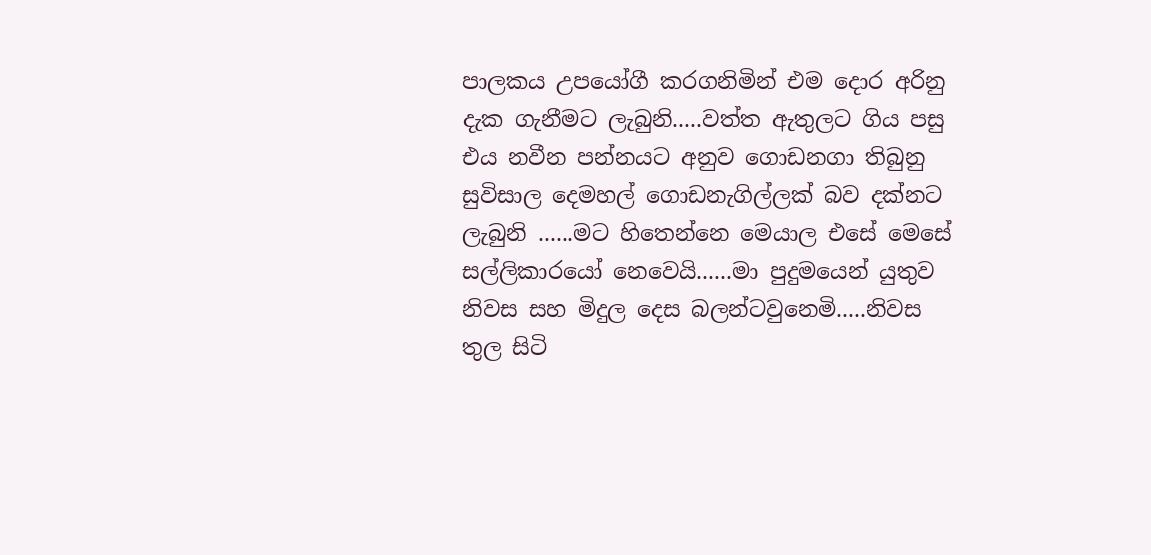පාලකය උපයෝගී කරගනිමින් එම දොර අරිනු දැක ගැනීමට ලැබුනි.....වත්ත ඇතුලට ගිය පසු එය නවීන පන්නයට අනුව ගොඩනගා තිබුනු සුවිසාල දෙමහල් ගොඩනැගිල්ලක් බව දක්නට ලැබුනි ......මට හිතෙන්නෙ මෙයාල එසේ මෙසේ සල්ලිකාරයෝ නෙවෙයි......මා පුදුමයෙන් යුතුව නිවස සහ මිදුල දෙස බලන්ටවුනෙමි.....නිවස තුල සිටි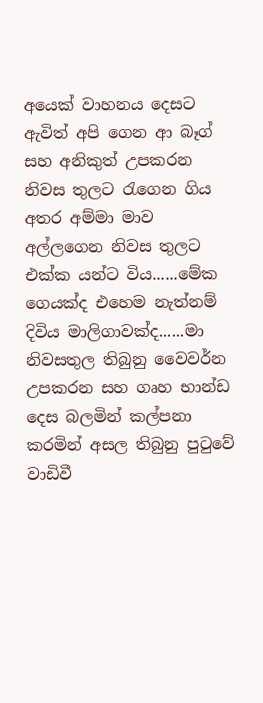අයෙක් වාහනය දෙසට ඇවිත් අපි ගෙන ආ බෑග් සහ අනිකුත් උපකරන නිවස තුලට රැගෙන ගිය අතර අම්මා මාව අල්ලගෙන නිවස තුලට එක්ක යන්ට විය......මේක ගෙයක්ද එහෙම නැත්නම් දිවිය මාලිගාවක්ද......මා නිවසතුල තිබුනු වෛවර්න උපකරන සහ ගෘහ භාන්ඩ දෙස බලමින් කල්පනා කරමින් අසල තිබුනු පුටුවේ වාඩිවී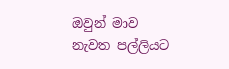ඔවුන් මාව නැවත පල්ලියට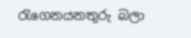රැගෙනයනතුරු බලා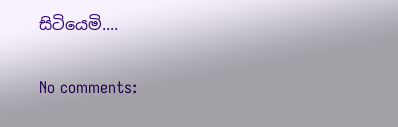සිටියෙමි....

No comments: